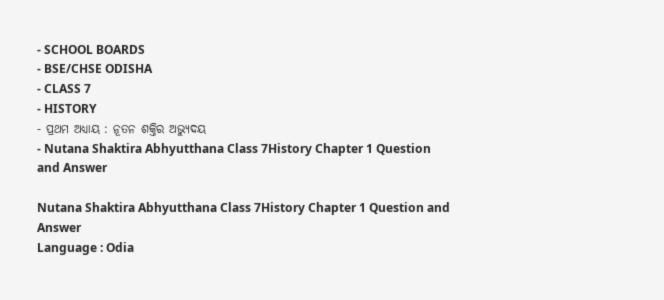- SCHOOL BOARDS
- BSE/CHSE ODISHA
- CLASS 7
- HISTORY
- ପ୍ରଥମ ଅଧ୍ୟାୟ : ନୂତନ ଶକ୍ତିର ଅଭ୍ୟୁଦୟ
- Nutana Shaktira Abhyutthana Class 7History Chapter 1 Question and Answer

Nutana Shaktira Abhyutthana Class 7History Chapter 1 Question and Answer
Language : Odia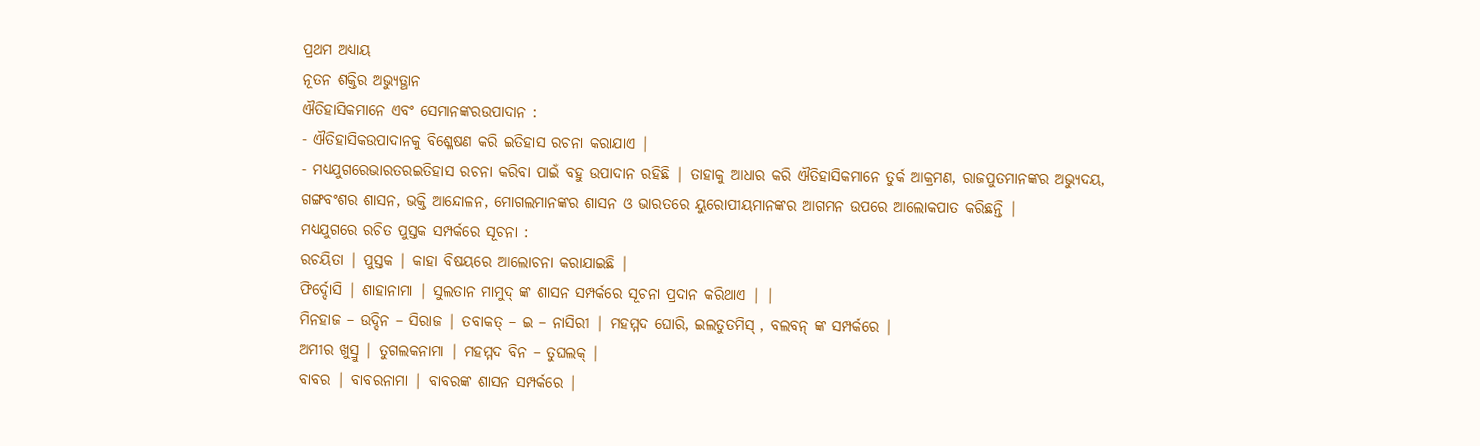ପ୍ରଥମ ଅଧ୍ୟାୟ
ନୂତନ ଶକ୍ତିର ଅଭ୍ୟୁତ୍ଥାନ
ଐତିହାସିକମାନେ ଏବଂ ସେମାନଙ୍କରଉପାଦାନ :
- ଐତିହାସିକଉପାଦାନକୁ ବିଶ୍ଳେଷଣ କରି ଇତିହାସ ରଚନା କରାଯାଏ |
- ମଧ୍ୟଯୁଗରେଭାରତରଇତିହାସ ରଚନା କରିବା ପାଇଁ ବହୁ ଉପାଦାନ ରହିଛି | ତାହାକୁ ଆଧାର କରି ଐତିହାସିକମାନେ ତୁର୍କ ଆକ୍ରମଣ, ରାଜପୁତମାନଙ୍କର ଅଭ୍ୟୁଦୟ, ଗଙ୍ଗବଂଶର ଶାସନ, ଭକ୍ତି ଆନ୍ଦୋଳନ, ମୋଗଲମାନଙ୍କର ଶାସନ ଓ ଭାରତରେ ୟୁରୋପୀୟମାନଙ୍କର ଆଗମନ ଉପରେ ଆଲୋକପାତ କରିଛନ୍ତି |
ମଧ୍ୟଯୁଗରେ ରଚିତ ପୁସ୍ତକ ସମ୍ପର୍କରେ ସୂଚନା :
ରଚୟିତା | ପୁସ୍ତକ | କାହା ବିଷୟରେ ଆଲୋଚନା କରାଯାଇଛି |
ଫିର୍ଦ୍ଦୋସି | ଶାହାନାମା | ସୁଲତାନ ମାମୁଦ୍ ଙ୍କ ଶାସନ ସମ୍ପର୍କରେ ସୂଚନା ପ୍ରଦାନ କରିଥାଏ | |
ମିନହାଜ – ଉଦ୍ଦିନ – ସିରାଜ | ତବାକତ୍ – ଇ – ନାସିରୀ | ମହମ୍ମଦ ଘୋରି, ଇଲତୁତମିସ୍ , ବଲବନ୍ ଙ୍କ ସମ୍ପର୍କରେ |
ଅମୀର ଖୁସ୍ରୁ | ତୁଗଲକନାମା | ମହମ୍ମଦ ବିନ – ତୁଘଲକ୍ |
ବାବର | ବାବରନାମା | ବାବରଙ୍କ ଶାସନ ସମ୍ପର୍କରେ |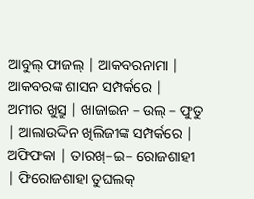ଆବୁଲ୍ ଫାଜଲ୍ | ଆକବରନାମା | ଆକବରଙ୍କ ଶାସନ ସମ୍ପର୍କରେ |
ଅମୀର ଖୁସ୍ରୁ | ଖାଜାଇନ – ଉଲ୍ – ଫୁତୁ | ଆଲାଉଦ୍ଦିନ ଖିଲିଜୀଙ୍କ ସମ୍ପର୍କରେ |
ଅଫିଫକା | ତାରଖ୍–ଇ– ରୋଜଶାହୀ | ଫିରୋଜଶାହା ତୁଘଲକ୍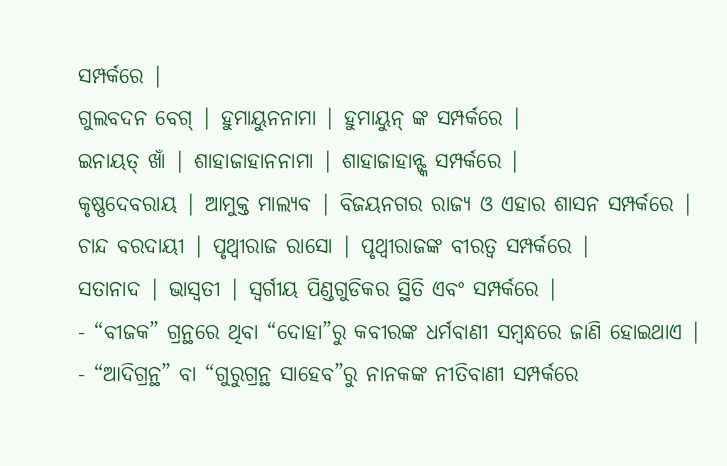ସମ୍ପର୍କରେ |
ଗୁଲବଦନ ବେଗ୍ | ହୁମାୟୁନନାମା | ହୁମାୟୁନ୍ ଙ୍କ ସମ୍ପର୍କରେ |
ଇନାୟତ୍ ଖାଁ | ଶାହାଜାହାନନାମା | ଶାହାଜାହାନ୍ଙ୍କ ସମ୍ପର୍କରେ |
କୃଷ୍ଣଦେବରାୟ | ଆମୁକ୍ତ ମାଲ୍ୟବ | ବିଜୟନଗର ରାଜ୍ୟ ଓ ଏହାର ଶାସନ ସମ୍ପର୍କରେ |
ଚାନ୍ଦ ବରଦାୟୀ | ପୃଥ୍ୱୀରାଜ ରାସୋ | ପୃଥ୍ୱୀରାଜଙ୍କ ବୀରତ୍ଵ ସମ୍ପର୍କରେ |
ସତାନାଦ | ଭାସ୍ଵତୀ | ସ୍ଵର୍ଗୀୟ ପିଣ୍ଡଗୁଡିକର ସ୍ଥିତି ଏବଂ ସମ୍ପର୍କରେ |
- “ବୀଜକ” ଗ୍ରନ୍ଥରେ ଥିବା “ଦୋହା”ରୁ କବୀରଙ୍କ ଧର୍ମବାଣୀ ସମ୍ବନ୍ଧରେ ଜାଣି ହୋଇଥାଏ |
- “ଆଦିଗ୍ରନ୍ଥ” ବା “ଗୁରୁଗ୍ରନ୍ଥ ସାହେବ”ରୁ ନାନକଙ୍କ ନୀତିବାଣୀ ସମ୍ପର୍କରେ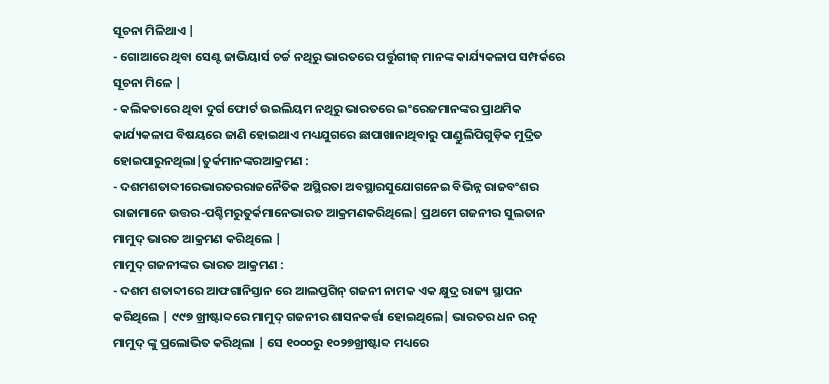ସୂଚନା ମିଳିଥାଏ |
- ଗୋଆରେ ଥିବା ସେଣ୍ଟ ଜାଭିୟାର୍ସ ଚର୍ଚ୍ଚ ନଥିରୁ ଭାରତରେ ପର୍ତ୍ତୁଗୀଜ୍ ମାନଙ୍କ କାର୍ଯ୍ୟକଳାପ ସମ୍ପର୍କରେ ସୂଚନା ମିଳେ |
- କଲିକତାରେ ଥିବା ଦୁର୍ଗ ଫୋର୍ଟ ଉଇଲିୟମ ନଥିରୁ ଭାରତରେ ଇଂରେଜମାନଙ୍କର ପ୍ରାଥମିକ କାର୍ଯ୍ୟକଳାପ ବିଷୟରେ ଜାଣି ହୋଇଥାଏ ମଧ୍ୟଯୁଗରେ ଛାପାଖାନାଥିବାରୁ ପାଣ୍ଡୁଲିପିଗୁଡ଼ିକ ମୁଦ୍ରିତ ହୋଇପାରୁନଥିଲା|ତୁର୍କମାନଙ୍କରଆକ୍ରମଣ :
- ଦଶମଶତାବ୍ଦୀରେଭାରତରରାଜନୈତିକ ଅସ୍ଥିରତା ଅବସ୍ଥାରସୁଯୋଗନେଇ ବିଭିନ୍ନ ରାଜବଂଶର ରାଜାମାନେ ଉତ୍ତର-ପଶ୍ଚିମରୁତୁର୍କମାନେଭାରତ ଆକ୍ରମଣକରିଥିଲେ| ପ୍ରଥମେ ଗଜନୀର ସୁଲତାନ ମାମୁଦ୍ ଭାରତ ଆକ୍ରମଣ କରିଥିଲେ |
ମାମୁଦ୍ ଗଜନୀଙ୍କର ଭାରତ ଆକ୍ରମଣ :
- ଦଶମ ଶତାବ୍ଦୀରେ ଆଫଗାନିସ୍ତାନ ରେ ଆଲପ୍ତଗିନ୍ ଗଜନୀ ନାମକ ଏକ କ୍ଷୁଦ୍ର ରାଜ୍ୟ ସ୍ଥାପନ କରିଥିଲେ | ୯୯୭ ଖ୍ରୀଷ୍ଟାବ୍ଦରେ ମାମୁଦ୍ ଗଜନୀର ଶାସନକର୍ତ୍ତା ହୋଇଥିଲେ| ଭାରତର ଧନ ରତ୍ନ ମାମୁଦ୍ ଙ୍କୁ ପ୍ରଲୋଭିତ କରିଥିଲା | ସେ ୧୦୦୦ରୁ ୧୦୨୭ଖ୍ରୀଷ୍ଟାବ୍ଦ ମଧ୍ୟରେ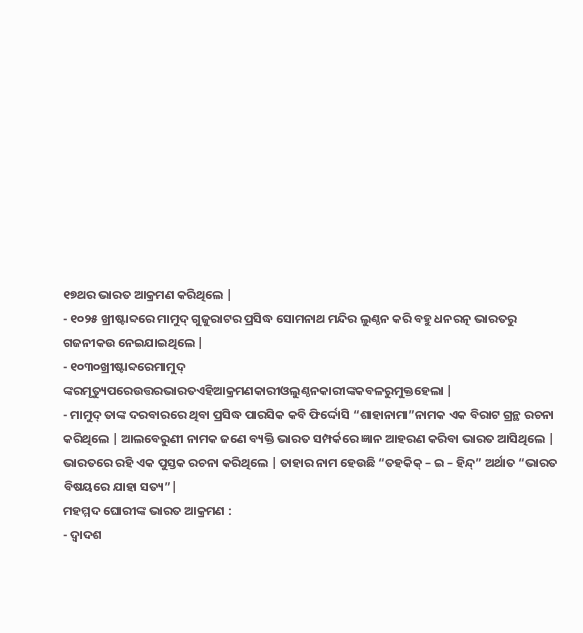୧୭ଥର ଭାରତ ଆକ୍ରମଣ କରିଥିଲେ |
- ୧୦୨୫ ଖ୍ରୀଷ୍ଟାବ୍ଦରେ ମାମୁଦ୍ ଗୁଜୁରାଟର ପ୍ରସିଦ୍ଧ ସୋମନାଥ ମନ୍ଦିର ଲୁଣ୍ଠନ କରି ବହୁ ଧନରତ୍ନ ଭାରତରୁ ଗଜନୀକଉ ନେଇଯାଇଥିଲେ |
- ୧୦୩୦ଖ୍ରୀଷ୍ଟାବ୍ଦରେମାମୁଦ୍ ଙ୍କରମୃତ୍ୟୁପରେଉତ୍ତରଭାରତଏହିଆକ୍ରମଣକାରୀଓଲୁଣ୍ଠନକାରୀଙ୍କକବଳରୁମୁକ୍ତହେଲା |
- ମାମୁଦ୍ ତାଙ୍କ ଦରବାରରେ ଥିବା ପ୍ରସିଦ୍ଧ ପାରସିକ କବି ଫିର୍ଦ୍ଦୋସି “ଶାହାନାମା”ନାମକ ଏକ ବିରାଟ ଗ୍ରନ୍ଥ ରଚନା କରିଥିଲେ | ଆଲବେରୁଣୀ ନାମକ ଜଣେ ବ୍ୟକ୍ତି ଭାରତ ସମ୍ପର୍କରେ ଜ୍ଞାନ ଆହରଣ କରିବା ଭାରତ ଆସିଥିଲେ | ଭାରତରେ ରହି ଏକ ପୁସ୍ତକ ରଚନା କରିଥିଲେ | ତାହାର ନାମ ହେଉଛି “ତହକିକ୍ – ଇ – ହିନ୍ଦ୍” ଅର୍ଥାତ “ଭାରତ ବିଷୟରେ ଯାହା ସତ୍ୟ”|
ମହମ୍ମଦ ଘୋରୀଙ୍କ ଭାରତ ଆକ୍ରମଣ :
- ଦ୍ଵାଦଶ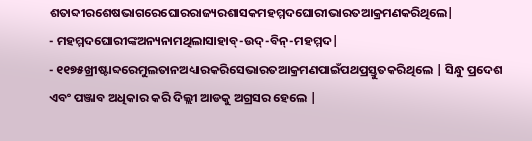ଶତାବ୍ଦୀରଶେଷଭାଗରେଘୋରରାଜ୍ୟରଶାସକମହମ୍ମଦଘୋରୀଭାରତଆକ୍ରମଣକରିଥିଲେ|
- ମହମ୍ମଦଘୋରୀଙ୍କଅନ୍ୟନାମଥିଲାସାହାବ୍-ଉଦ୍-ବିନ୍-ମହମ୍ମଦ|
- ୧୧୭୫ଖ୍ରୀଷ୍ଟାବ୍ଦରେମୁଲତାନଅଧ୍ୟାରକରିସେଭାରତଆକ୍ରମଣପାଇଁପଥପ୍ରସ୍ତୁତକରିଥିଲେ | ସିନ୍ଧୁ ପ୍ରଦେଶ ଏବଂ ପଞ୍ଜାବ ଅଧିକାର କରି ଦିଲ୍ଲୀ ଆଡକୁ ଅଗ୍ରସର ହେଲେ |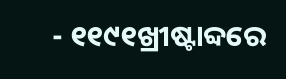- ୧୧୯୧ଖ୍ରୀଷ୍ଟାବ୍ଦରେ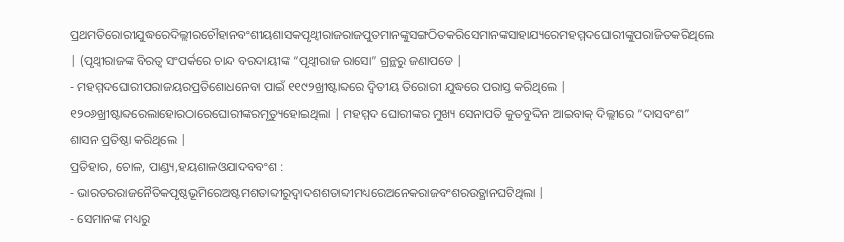ପ୍ରଥମତିରୋରୀଯୁଦ୍ଧରେଦିଲ୍ଲୀରଚୌହାନବଂଶୀୟଶାସକପୃଥ୍ୱୀରାଜରାଜପୁତମାନଙ୍କୁସଙ୍ଗଠିତକରିସେମାନଙ୍କସାହାଯ୍ୟରେମହମ୍ମଦଘୋରୀଙ୍କୁପରାଜିତକରିଥିଲେ | (ପୃଥ୍ୱୀରାଜଙ୍କ ବିରତ୍ଵ ସଂପର୍କରେ ଚାନ୍ଦ ବରଦାୟୀଙ୍କ “ପୃଥ୍ୱୀରାଜ ରାସୋ” ଗ୍ରନ୍ଥରୁ ଜଣାପଡେ |
- ମହମ୍ମଦଘୋରୀପରାଜୟରପ୍ରତିଶୋଧନେବା ପାଇଁ ୧୧୯୨ଖ୍ରୀଷ୍ଟାବ୍ଦରେ ଦ୍ଵିତୀୟ ତିରୋରୀ ଯୁଦ୍ଧରେ ପରାସ୍ତ କରିଥିଲେ | ୧୨୦୬ଖ୍ରୀଷ୍ଟାବ୍ଦରେଲାହୋରଠାରେଘୋରୀଙ୍କରମୃତ୍ୟୁହୋଇଥିଲା | ମହମ୍ମଦ ଘୋରୀଙ୍କର ମୁଖ୍ୟ ସେନାପତି କୁତବୁଦ୍ଦିନ ଆଇବାକ୍ ଦିଲ୍ଲୀରେ “ଦାସବଂଶ” ଶାସନ ପ୍ରତିଷ୍ଠା କରିଥିଲେ |
ପ୍ରତିହାର, ଚୋଳ, ପାଣ୍ଡ୍ୟ,ହୟଶାଳଓଯାଦବବଂଶ :
- ଭାରତରରାଜନୈତିକପୃଷ୍ଠଭୂମିରେଅଷ୍ଟମଶତାବ୍ଦୀରୁଦ୍ଵାଦଶଶତାବ୍ଦୀମଧ୍ୟରେଅନେକରାଜବଂଶରଉତ୍ଥାନଘଟିଥିଲା |
- ସେମାନଙ୍କ ମଧ୍ୟରୁ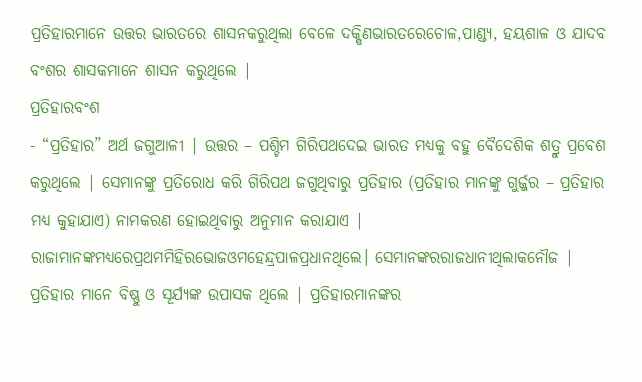ପ୍ରତିହାରମାନେ ଉତ୍ତର ଭାରତରେ ଶାସନକରୁଥିଲା ବେଳେ ଦକ୍ଷିଣଭାରତରେଚୋଳ,ପାଣ୍ଡ୍ୟ, ହୟଶାଳ ଓ ଯାଦବ ବଂଶର ଶାସକମାନେ ଶାସନ କରୁଥିଲେ |
ପ୍ରତିହାରବଂଶ
- “ପ୍ରତିହାର” ଅର୍ଥ ଜଗୁଆଳୀ | ଉତ୍ତର – ପଶ୍ଚିମ ଗିରିପଥଦେଇ ଭାରତ ମଧ୍ୟକୁ ବହୁ ବୈଦେଶିକ ଶତ୍ରୁ ପ୍ରବେଶ କରୁଥିଲେ | ସେମାନଙ୍କୁ ପ୍ରତିରୋଧ କରି ଗିରିପଥ ଜଗୁଥିବାରୁ ପ୍ରତିହାର (ପ୍ରତିହାର ମାନଙ୍କୁ ଗୁର୍ଜ୍ଜର – ପ୍ରତିହାର ମଧ୍ୟ କୁହାଯାଏ) ନାମକରଣ ହୋଇଥିବାରୁ ଅନୁମାନ କରାଯାଏ | ରାଜାମାନଙ୍କମଧ୍ୟରେପ୍ରଥମମିହିରଭୋଜଓମହେନ୍ଦ୍ରପାଳପ୍ରଧାନଥିଲେ। ସେମାନଙ୍କରରାଜଧାନୀଥିଲାକନୌଜ | ପ୍ରତିହାର ମାନେ ବିଷ୍ଣୁ ଓ ସୂର୍ଯ୍ୟଙ୍କ ଉପାସକ ଥିଲେ | ପ୍ରତିହାରମାନଙ୍କର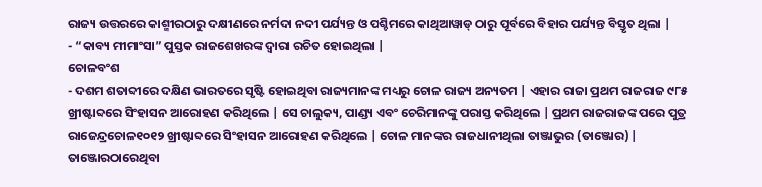ରାଜ୍ୟ ଉତ୍ତରରେ କାଶ୍ମୀରଠାରୁ ଦକ୍ଷୀଣରେ ନର୍ମଦା ନଦୀ ପର୍ଯ୍ୟନ୍ତ ଓ ପଶ୍ଚିମରେ କାଥିଆୱାଡ୍ ଠାରୁ ପୂର୍ବରେ ବିହାର ପର୍ଯ୍ୟନ୍ତ ବିସ୍ତୃତ ଥିଲା |
- “କାବ୍ୟ ମୀମାଂସା” ପୁସ୍ତକ ରାଜଶେଖରଙ୍କ ଦ୍ଵାରା ରଚିତ ହୋଇଥିଲା |
ଚୋଳବଂଶ
- ଦଶମ ଶତାବ୍ଦୀରେ ଦକ୍ଷିଣ ଭାରତରେ ସୃଷ୍ଟି ହୋଇଥିବା ରାଜ୍ୟମାନଙ୍କ ମଧ୍ୟରୁ ଚୋଳ ରାଜ୍ୟ ଅନ୍ୟତମ | ଏହାର ରାଜା ପ୍ରଥମ ରାଜରାଜ ୯୮୫ ଖ୍ରୀଷ୍ଟାବ୍ଦରେ ସିଂହାସନ ଆରୋହଣ କରିଥିଲେ | ସେ ଚାଲୁକ୍ୟ, ପାଣ୍ଡ୍ୟ ଏବଂ ଚେରିମାନଙ୍କୁ ପରାସ୍ତ କରିଥିଲେ | ପ୍ରଥମ ରାଜରାଜଙ୍କ ପରେ ପୁତ୍ର ରାଜେନ୍ଦ୍ରଚୋଳ୧୦୧୨ ଖ୍ରୀଷ୍ଟାବ୍ଦରେ ସିଂହାସନ ଆରୋହଣ କରିଥିଲେ | ଚୋଳ ମାନଙ୍କର ରାଜଧାନୀଥିଲା ତାଞ୍ଜାଭୁର (ତାଞ୍ଜୋର) | ତାଞ୍ଜୋରଠାରେଥିବା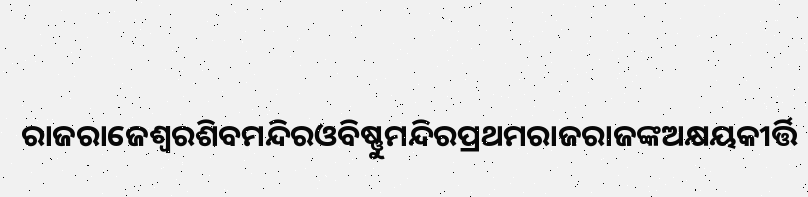ରାଜରାଜେଶ୍ୱରଶିବମନ୍ଦିରଓବିଷ୍ଣୁମନ୍ଦିରପ୍ରଥମରାଜରାଜଙ୍କଅକ୍ଷୟକୀର୍ତ୍ତି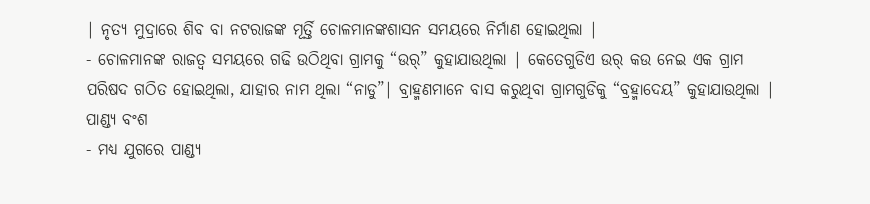| ନୃତ୍ୟ ମୁଦ୍ରାରେ ଶିବ ବା ନଟରାଜଙ୍କ ମୂର୍ତ୍ତି ଚୋଳମାନଙ୍କଶାସନ ସମୟରେ ନିର୍ମାଣ ହୋଇଥିଲା |
- ଚୋଳମାନଙ୍କ ରାଜତ୍ୱ ସମୟରେ ଗଢି ଉଠିଥିବା ଗ୍ରାମକୁ “ଉର୍” କୁହାଯାଉଥିଲା | କେତେଗୁଡିଏ ଉର୍ କଉ ନେଇ ଏକ ଗ୍ରାମ ପରିଷଦ ଗଠିତ ହୋଇଥିଲା, ଯାହାର ନାମ ଥିଲା “ନାଡୁ”| ବ୍ରାହ୍ମଣମାନେ ବାସ କରୁଥିବା ଗ୍ରାମଗୁଡିକୁ “ବ୍ରହ୍ମାଦେୟ” କୁହାଯାଉଥିଲା |
ପାଣ୍ଡ୍ୟ ବଂଶ
- ମଧ୍ୟ ଯୁଗରେ ପାଣ୍ଡ୍ୟ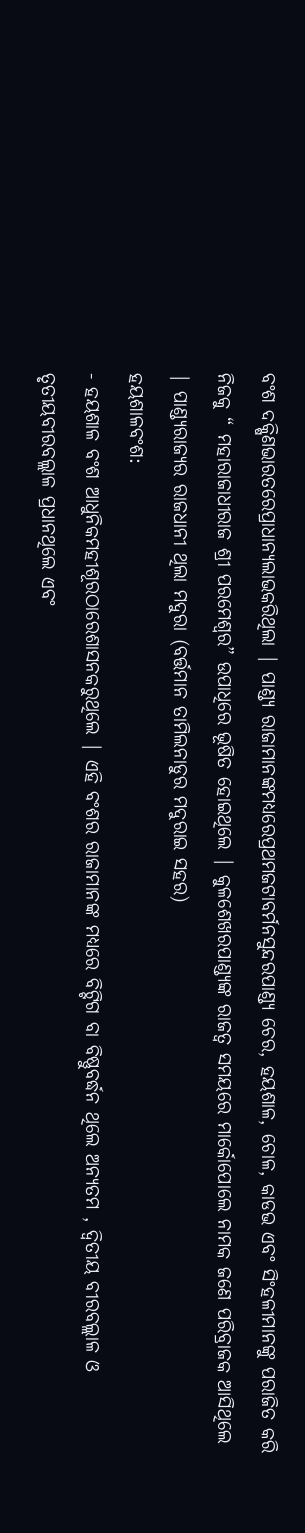ବଂଶ ଦକ୍ଷିଣଭାରତରେପ୍ରାଧାନ୍ୟଲାଭକରିଥିଲା | ପାଣ୍ଡ୍ୟ ରାଜାମାନଙ୍କମଧ୍ୟରେପ୍ରଥମଜଟାବର୍ମନସୁନ୍ଦରପାଣ୍ଡ୍ୟ ଚେର, ହୟଶାଳ, ଚୋଳ, କାଡଭ ଏବଂ ସିଂହଳୀମାନଙ୍କୁ ପରାଜିତ କରି ନିଜକୁ “ ମହାରାଜାଧୀରାଜ ଶ୍ରୀ ପରମେଶ୍ଵର” ଉପାଧିରେ ଭୂଷିତ ହୋଇଥିଲେ | କୁଳଶେଖରପାଣ୍ଡ୍ୟଙ୍କ ରାଜତ୍ୱ ସମୟରେ ମାର୍କୋପୋଲେ ନାମକ ଜଣେ ପରିବ୍ରାଜକ ଆସିଥିଲେ | ପାଣ୍ଡ୍ୟରାଜ୍ୟର ରାଜଧାନୀ ଥିଲା ମଦୁରା (ବର୍ତ୍ତମାନ ତାମିଲନାଡୁର ମଦୁରାଇ ସହର)
ହୟଶାଳବଂଶ:
- ହୟଶାଳ ବଂଶ ଆଧୁନିକମହୀଶୂରଠାରେଶାସନକରୁଥିଲେ | ଏହି ବଂଶର ରାଜାମାନଙ୍କ ମଧ୍ୟରେ ବିଟ୍ଟିଗ ବା ବିଷ୍ଣୁବର୍ଦ୍ଧନ ଥିଲେ ଅନ୍ୟତମ , ଦ୍ଵିତୀୟ ବୀରବଲ୍ଲାଳ ଓ ତୃତୀୟବୀରବଲ୍ଲାଳ ପ୍ରଧାନଥିଲେ ଏବଂ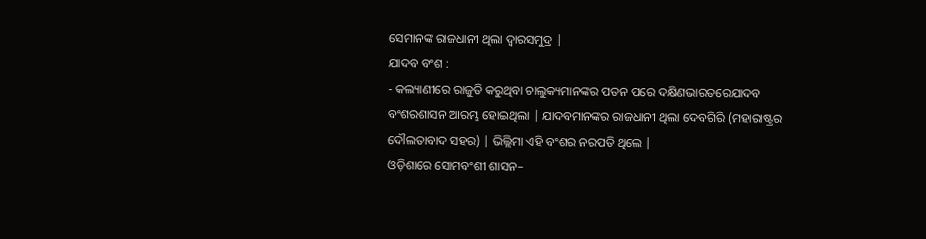ସେମାନଙ୍କ ରାଜଧାନୀ ଥିଲା ଦ୍ଵାରସମୁଦ୍ର |
ଯାଦବ ବଂଶ :
- କଲ୍ୟାଣୀରେ ରାଜୁତି କରୁଥିବା ଚାଲୁକ୍ୟମାନଙ୍କର ପତନ ପରେ ଦକ୍ଷିଣଭାରତରେଯାଦବ ବଂଶରଶାସନ ଆରମ୍ଭ ହୋଇଥିଲା | ଯାଦବମାନଙ୍କର ରାଜଧାନୀ ଥିଲା ଦେବଗିରି (ମହାରାଷ୍ଟ୍ରର ଦୌଲତାବାଦ ସହର) | ଭିଲ୍ଲିମା ଏହି ବଂଶର ନରପତି ଥିଲେ |
ଓଡ଼ିଶାରେ ସୋମବଂଶୀ ଶାସନ–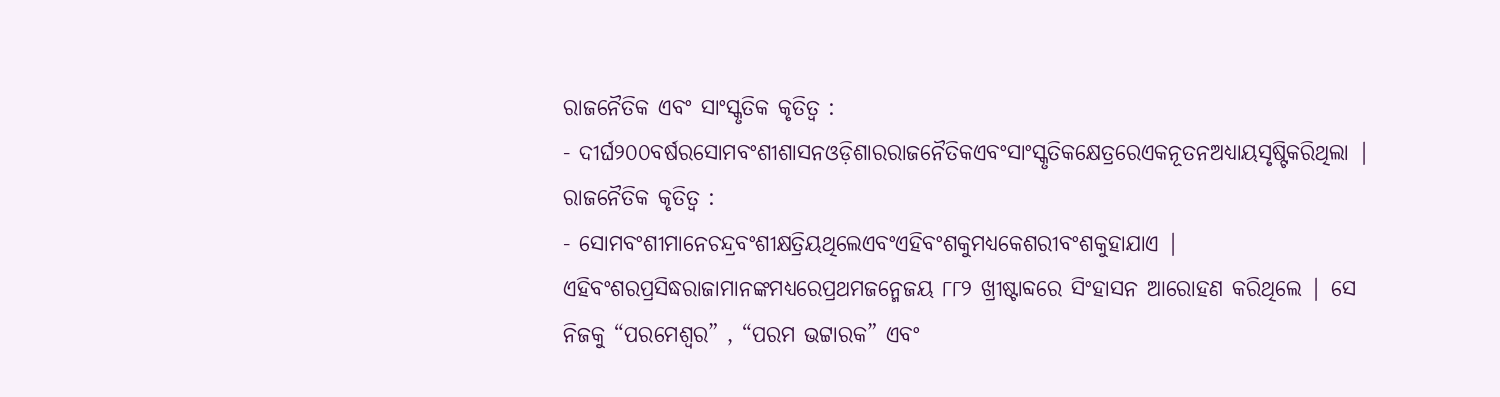ରାଜନୈତିକ ଏବଂ ସାଂସ୍କୃତିକ କୃତିତ୍ୱ :
- ଦୀର୍ଘ୨୦୦ବର୍ଷରସୋମବଂଶୀଶାସନଓଡ଼ିଶାରରାଜନୈତିକଏବଂସାଂସ୍କୃତିକକ୍ଷେତ୍ରରେଏକନୂତନଅଧ୍ୟାୟସୃଷ୍ଟିକରିଥିଲା |
ରାଜନୈତିକ କୃତିତ୍ଵ :
- ସୋମବଂଶୀମାନେଚନ୍ଦ୍ରବଂଶୀକ୍ଷତ୍ରିୟଥିଲେଏବଂଏହିବଂଶକୁମଧ୍ୟକେଶରୀବଂଶକୁହାଯାଏ | ଏହିବଂଶରପ୍ରସିଦ୍ଧରାଜାମାନଙ୍କମଧ୍ୟରେପ୍ରଥମଜନ୍ମେଜୟ ୮୮୨ ଖ୍ରୀଷ୍ଟାବ୍ଦରେ ସିଂହାସନ ଆରୋହଣ କରିଥିଲେ | ସେ ନିଜକୁ “ପରମେଶ୍ଵର” , “ପରମ ଭଟ୍ଟାରକ” ଏବଂ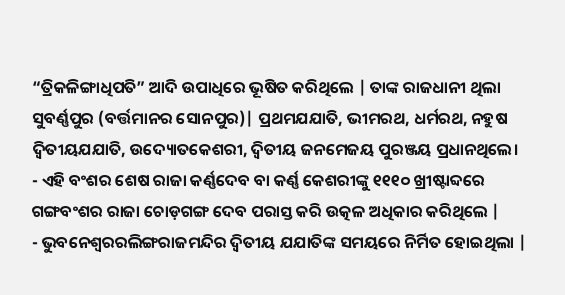“ତ୍ରିକଳିଙ୍ଗାଧିପତି” ଆଦି ଉପାଧିରେ ଭୂଷିତ କରିଥିଲେ | ତାଙ୍କ ରାଜଧାନୀ ଥିଲା ସୁବର୍ଣ୍ଣପୁର (ବର୍ତ୍ତମାନର ସୋନପୁର)| ପ୍ରଥମଯଯାତି, ଭୀମରଥ, ଧର୍ମରଥ, ନହୁଷ ଦ୍ଵିତୀୟଯଯାତି, ଉଦ୍ୟୋତକେଶରୀ, ଦ୍ଵିତୀୟ ଜନମେଜୟ ପୁରଞ୍ଜୟ ପ୍ରଧାନଥିଲେ।
- ଏହି ବଂଶର ଶେଷ ରାଜା କର୍ଣ୍ଣଦେବ ବା କର୍ଣ୍ଣ କେଶରୀଙ୍କୁ ୧୧୧୦ ଖ୍ରୀଷ୍ଟାବ୍ଦରେ ଗଙ୍ଗବଂଶର ରାଜା ଚୋଡ଼ଗଙ୍ଗ ଦେବ ପରାସ୍ତ କରି ଉତ୍କଳ ଅଧିକାର କରିଥିଲେ |
- ଭୁବନେଶ୍ଵରରଲିଙ୍ଗରାଜମନ୍ଦିର ଦ୍ଵିତୀୟ ଯଯାତିଙ୍କ ସମୟରେ ନିର୍ମିତ ହୋଇଥିଲା |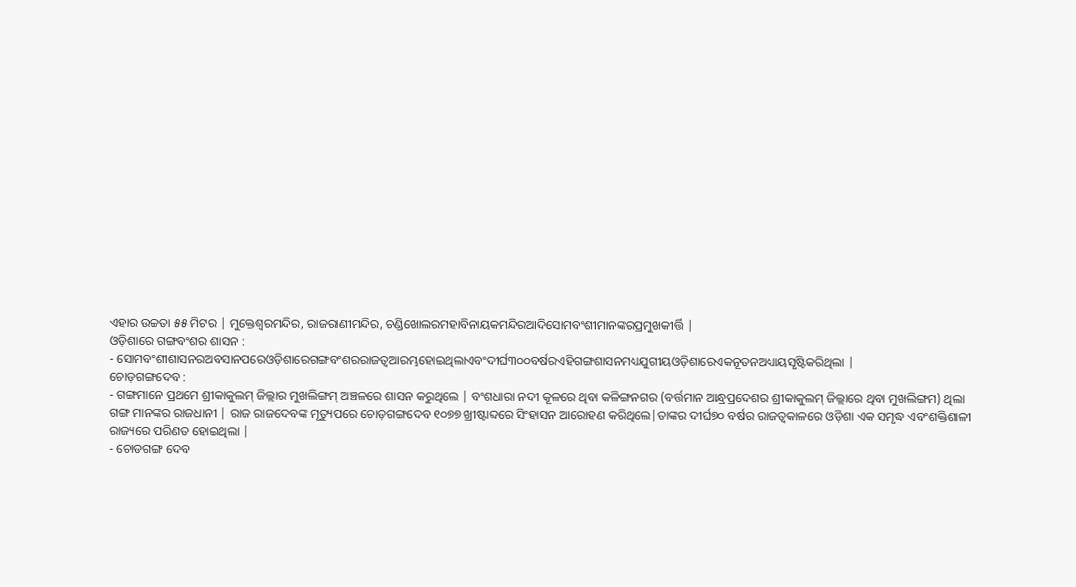ଏହାର ଉଚ୍ଚତା ୫୫ ମିଟର | ମୁକ୍ତେଶ୍ଵରମନ୍ଦିର, ରାଜରାଣୀମନ୍ଦିର, ଚଣ୍ଡିଖୋଲରମହାବିନାୟକମନ୍ଦିରଆଦିସୋମବଂଶୀମାନଙ୍କରପ୍ରମୁଖକୀର୍ତ୍ତି |
ଓଡ଼ିଶାରେ ଗଙ୍ଗବଂଶର ଶାସନ :
- ସୋମବଂଶୀଶାସନରଅବସାନପରେଓଡ଼ିଶାରେଗଙ୍ଗବଂଶରରାଜତ୍ଵଆରମ୍ଭହୋଇଥିଲାଏବଂଦୀର୍ଘ୩୦୦ବର୍ଷରଏହିଗଙ୍ଗଶାସନମଧ୍ୟଯୁଗୀୟଓଡ଼ିଶାରେଏକନୂତନଅଧ୍ୟାୟସୃଷ୍ଟିକରିଥିଲା |
ଚୋଡ଼ଗଙ୍ଗଦେବ :
- ଗଙ୍ଗମାନେ ପ୍ରଥମେ ଶ୍ରୀକାକୁଲମ୍ ଜିଲ୍ଲାର ମୁଖଲିଙ୍ଗମ୍ ଅଞ୍ଚଳରେ ଶାସନ କରୁଥିଲେ | ବଂଶଧାରା ନଦୀ କୂଳରେ ଥିବା କଳିଙ୍ଗନଗର (ବର୍ତ୍ତମାନ ଆନ୍ଧ୍ରପ୍ରଦେଶର ଶ୍ରୀକାକୁଲମ୍ ଜିଲ୍ଲାରେ ଥିବା ମୁଖଲିଙ୍ଗମ) ଥିଲା ଗଙ୍ଗ ମାନଙ୍କର ରାଜଧାନୀ | ରାଜ ରାଜଦେବଙ୍କ ମୃତ୍ୟୁପରେ ଚୋଡ଼ଗଙ୍ଗଦେବ ୧୦୭୭ ଖ୍ରୀଷ୍ଟାବ୍ଦରେ ସିଂହାସନ ଆରୋହଣ କରିଥିଲେ|ତାଙ୍କର ଦୀର୍ଘ୭୦ ବର୍ଷର ରାଜତ୍ଵକାଳରେ ଓଡ଼ିଶା ଏକ ସମୃଦ୍ଧ ଏବଂଶକ୍ତିଶାଳୀ ରାଜ୍ୟରେ ପରିଣତ ହୋଇଥିଲା |
- ଚୋଡଗଙ୍ଗ ଦେବ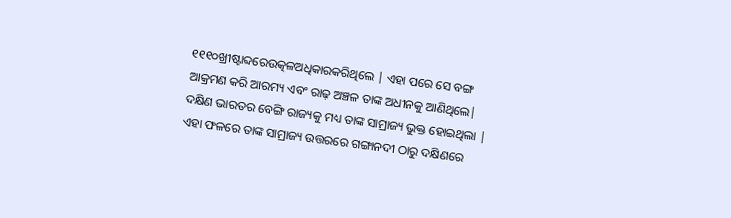୧୧୧୦ଖ୍ରୀଷ୍ଟାବ୍ଦରେଉତ୍କଳଅଧିକାରକରିଥିଲେ | ଏହା ପରେ ସେ ବଙ୍ଗ ଆକ୍ରମଣ କରି ଆରମ୍ୟ ଏବଂ ରାଢ଼ ଅଞ୍ଚଳ ତାଙ୍କ ଅଧୀନକୁ ଆଣିଥିଲେ| ଦକ୍ଷିଣ ଭାରତର ବେଙ୍ଗି ରାଜ୍ୟକୁ ମଧ୍ୟ ତାଙ୍କ ସାମ୍ରାଜ୍ୟ ଭୁକ୍ତ ହୋଇଥିଲା | ଏହା ଫଳରେ ତାଙ୍କ ସାମ୍ରାଜ୍ୟ ଉତ୍ତରରେ ଗଙ୍ଗାନଦୀ ଠାରୁ ଦକ୍ଷିଣରେ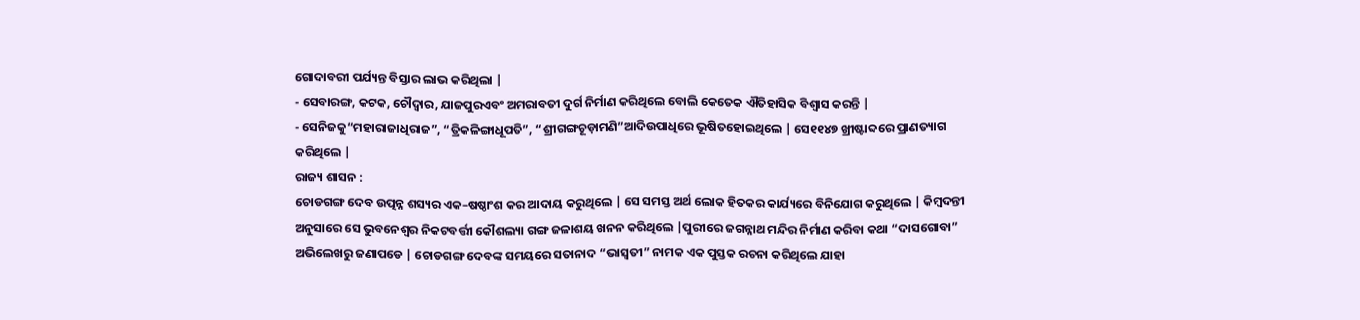ଗୋଦାବରୀ ପର୍ଯ୍ୟନ୍ତ ବିସ୍ତାର ଲାଭ କରିଥିଲା |
- ସେବାରଙ୍ଗ, କଟକ, ଚୌଦ୍ଵାର, ଯାଜପୁରଏବଂ ଅମରାବତୀ ଦୁର୍ଗ ନିର୍ମାଣ କରିଥିଲେ ବୋଲି କେତେକ ଐତିହାସିକ ବିଶ୍ଵାସ କରନ୍ତି |
- ସେନିଜକୁ“ମହାରାଜାଧିରାଜ”, “ତ୍ରିକଳିଙ୍ଗାଧୂପତି”, “ଶ୍ରୀଗଙ୍ଗଚୂଡ଼ାମଣି”ଆଦିଉପାଧିରେ ଭୂଷିତହୋଇଥିଲେ | ସେ୧୧୪୭ ଖ୍ରୀଷ୍ଟାବ୍ଦରେ ପ୍ରାଣତ୍ୟାଗ କରିଥିଲେ |
ରାଜ୍ୟ ଶାସନ :
ଚୋଡଗଙ୍ଗ ଦେବ ଉତ୍ପନ୍ନ ଶସ୍ୟର ଏକ–ଷଷ୍ଠାଂଶ କର ଆଦାୟ କରୁଥିଲେ | ସେ ସମସ୍ତ ଅର୍ଥ ଲୋକ ହିତକର କାର୍ଯ୍ୟରେ ବିନିଯୋଗ କରୁଥିଲେ | କିମ୍ବଦନ୍ତୀ ଅନୁସାରେ ସେ ଭୁବନେଶ୍ୱର ନିକଟବର୍ତ୍ତୀ କୌଶଲ୍ୟା ଗଙ୍ଗ ଜଳାଶୟ ଖନନ କରିଥିଲେ |ପୁରୀରେ ଜଗନ୍ନାଥ ମନ୍ଦିର ନିର୍ମାଣ କରିବା କଥା “ଦାସଗୋବା” ଅଭିଲେଖରୁ ଜଣାପଡେ | ଚୋଡଗଙ୍ଗ ଦେବଙ୍କ ସମୟରେ ସତାନାଦ “ଭାସ୍ଵତୀ” ନାମକ ଏକ ପୁସ୍ତକ ରଚନା କରିଥିଲେ ଯାହା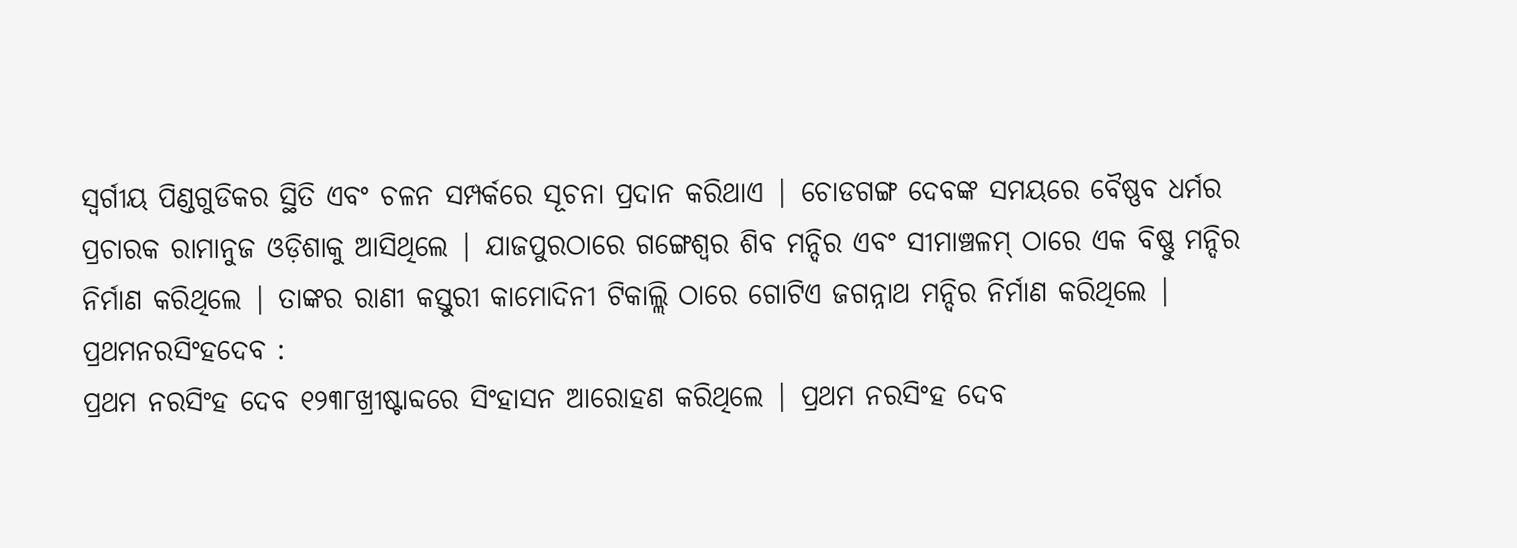ସ୍ଵର୍ଗୀୟ ପିଣ୍ଡଗୁଡିକର ସ୍ଥିତି ଏବଂ ଚଳନ ସମ୍ପର୍କରେ ସୂଚନା ପ୍ରଦାନ କରିଥାଏ | ଚୋଡଗଙ୍ଗ ଦେବଙ୍କ ସମୟରେ ବୈଷ୍ଣବ ଧର୍ମର ପ୍ରଚାରକ ରାମାନୁଜ ଓଡ଼ିଶାକୁ ଆସିଥିଲେ | ଯାଜପୁରଠାରେ ଗଙ୍ଗେଶ୍ୱର ଶିବ ମନ୍ଦିର ଏବଂ ସୀମାଞ୍ଚଳମ୍ ଠାରେ ଏକ ବିଷ୍ଣୁ ମନ୍ଦିର ନିର୍ମାଣ କରିଥିଲେ | ତାଙ୍କର ରାଣୀ କସ୍ତୁରୀ କାମୋଦିନୀ ଟିକାଲ୍ଲି ଠାରେ ଗୋଟିଏ ଜଗନ୍ନାଥ ମନ୍ଦିର ନିର୍ମାଣ କରିଥିଲେ |
ପ୍ରଥମନରସିଂହଦେବ :
ପ୍ରଥମ ନରସିଂହ ଦେବ ୧୨୩୮ଖ୍ରୀଷ୍ଟାବ୍ଦରେ ସିଂହାସନ ଆରୋହଣ କରିଥିଲେ | ପ୍ରଥମ ନରସିଂହ ଦେବ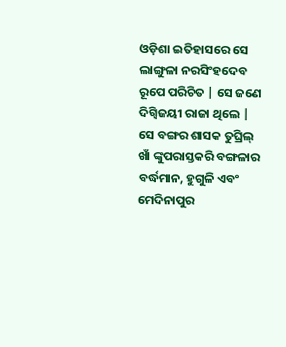ଓଡ଼ିଶା ଇତିହାସରେ ସେ ଲାଙ୍ଗୁଳା ନରସିଂହଦେବ ରୂପେ ପରିଚିତ | ସେ ଜଣେ ଦିଗ୍ବିଜୟୀ ରାଜା ଥିଲେ | ସେ ବଙ୍ଗର ଶାସକ ତୁଘ୍ରିଲ୍ ଖାଁ ଙ୍କୁପରାସ୍ତକରି ବଙ୍ଗଳାର ବର୍ଦ୍ଧମାନ, ହୁଗୁଳି ଏବଂ ମେଦିନାପୁର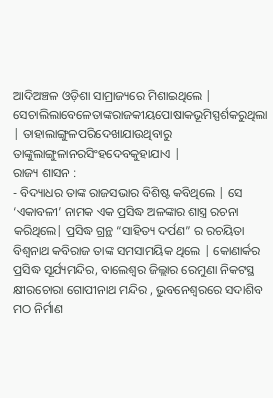ଆଦିଅଞ୍ଚଳ ଓଡ଼ିଶା ସାମ୍ରାଜ୍ୟରେ ମିଶାଇଥିଲେ |
ସେଚାଲିଲାବେଳେତାଙ୍କରାଜକୀୟପୋଷାକଭୂମିସ୍ପର୍ଶକରୁଥିଲା | ତାହାଲାଙ୍ଗୁଳପରିଦେଖାଯାଉଥିବାରୁ ତାଙ୍କୁଲାଙ୍ଗୁଳାନରସିଂହଦେବକୁହାଯାଏ |
ରାଜ୍ୟ ଶାସନ :
- ବିଦ୍ୟାଧର ତାଙ୍କ ରାଜସଭାର ବିଶିଷ୍ଟ କବିଥିଲେ | ସେ ‘ଏକାବଳୀ’ ନାମକ ଏକ ପ୍ରସିଦ୍ଧ ଅଳଙ୍କାର ଶାସ୍ତ୍ର ରଚନା କରିଥିଲେ| ପ୍ରସିଦ୍ଧ ଗ୍ରନ୍ଥ “ସାହିତ୍ୟ ଦର୍ପଣ” ର ରଚୟିତା ବିଶ୍ଵନାଥ କବିରାଜ ତାଙ୍କ ସମସାମୟିକ ଥିଲେ | କୋଣାର୍କର ପ୍ରସିଦ୍ଧ ସୂର୍ଯ୍ୟମନ୍ଦିର, ବାଲେଶ୍ଵର ଜିଲ୍ଲାର ରେମୁଣା ନିକଟସ୍ଥ କ୍ଷୀରଚୋରା ଗୋପୀନାଥ ମନ୍ଦିର , ଭୁବନେଶ୍ୱରରେ ସଦାଶିବ ମଠ ନିର୍ମାଣ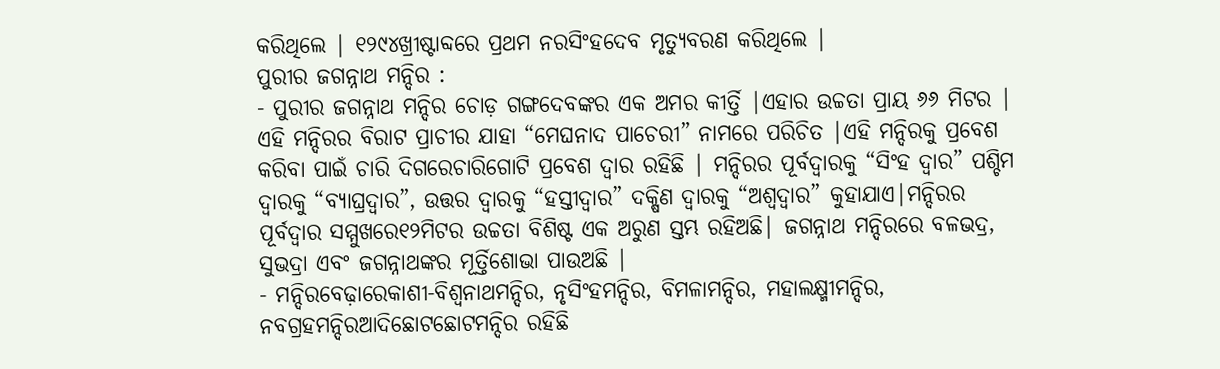କରିଥିଲେ | ୧୨୯୪ଖ୍ରୀଷ୍ଟାବ୍ଦରେ ପ୍ରଥମ ନରସିଂହଦେବ ମୃତ୍ୟୁବରଣ କରିଥିଲେ |
ପୁରୀର ଜଗନ୍ନାଥ ମନ୍ଦିର :
- ପୁରୀର ଜଗନ୍ନାଥ ମନ୍ଦିର ଚୋଡ଼ ଗଙ୍ଗଦେବଙ୍କର ଏକ ଅମର କୀର୍ତ୍ତି |ଏହାର ଉଚ୍ଚତା ପ୍ରାୟ ୬୬ ମିଟର | ଏହି ମନ୍ଦିରର ବିରାଟ ପ୍ରାଚୀର ଯାହା “ମେଘନାଦ ପାଚେରୀ” ନାମରେ ପରିଚିତ |ଏହି ମନ୍ଦିରକୁ ପ୍ରବେଶ କରିବା ପାଇଁ ଚାରି ଦିଗରେଚାରିଗୋଟି ପ୍ରବେଶ ଦ୍ଵାର ରହିଛି | ମନ୍ଦିରର ପୂର୍ବଦ୍ଵାରକୁ “ସିଂହ ଦ୍ଵାର” ପଶ୍ଚିମ ଦ୍ଵାରକୁ “ବ୍ୟାଘ୍ରଦ୍ଵାର”, ଉତ୍ତର ଦ୍ଵାରକୁ “ହସ୍ତୀଦ୍ଵାର” ଦକ୍ଷିଣ ଦ୍ଵାରକୁ “ଅଶ୍ଵଦ୍ଵାର” କୁହାଯାଏ|ମନ୍ଦିରର ପୂର୍ବଦ୍ୱାର ସମ୍ମୁଖରେ୧୨ମିଟର ଉଚ୍ଚତା ବିଶିଷ୍ଟ ଏକ ଅରୁଣ ସ୍ତମ୍ଭ ରହିଅଛି| ଜଗନ୍ନାଥ ମନ୍ଦିରରେ ବଳଭଦ୍ର, ସୁଭଦ୍ରା ଏବଂ ଜଗନ୍ନାଥଙ୍କର ମୂର୍ତ୍ତିଶୋଭା ପାଉଅଛି |
- ମନ୍ଦିରବେଢ଼ାରେକାଶୀ-ବିଶ୍ଵନାଥମନ୍ଦିର, ନୃସିଂହମନ୍ଦିର, ବିମଳାମନ୍ଦିର, ମହାଲକ୍ଷ୍ମୀମନ୍ଦିର, ନବଗ୍ରହମନ୍ଦିରଆଦିଛୋଟଛୋଟମନ୍ଦିର ରହିଛି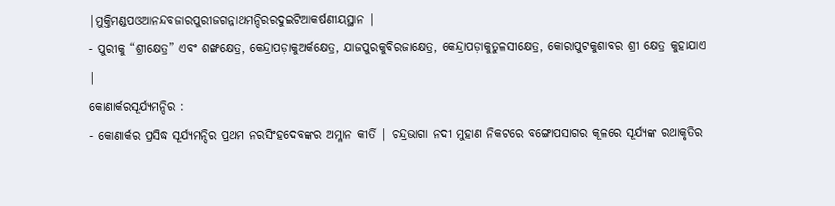|ମୁକ୍ତିମଣ୍ଡପଓଆନନ୍ଦବଜାରପୁରୀଜଗନ୍ନାଥମନ୍ଦିରରଦୁଇଟିଆକର୍ଷଣୀୟସ୍ଥାନ |
- ପୁରୀକୁ “ଶ୍ରୀକ୍ଷେତ୍ର” ଏବଂ ଶଙ୍ଖକ୍ଷେତ୍ର, କେନ୍ଦ୍ରାପଡ଼ାକୁଅର୍କକ୍ଷେତ୍ର, ଯାଜପୁରକୁବିରଜାକ୍ଷେତ୍ର, କେନ୍ଦ୍ରାପଡ଼ାକୁତୁଳସୀକ୍ଷେତ୍ର, କୋରାପୁଟକୁଶାବର ଶ୍ରୀ କ୍ଷେତ୍ର କୁହାଯାଏ |
କୋଣାର୍କରସୂର୍ଯ୍ୟମନ୍ଦିର :
- କୋଣାର୍କର ପ୍ରସିଦ୍ଧ ସୂର୍ଯ୍ୟମନ୍ଦିର ପ୍ରଥମ ନରସିଂହଦେବଙ୍କର ଅମ୍ଳାନ କୀର୍ତି | ଚନ୍ଦ୍ରଭାଗା ନଦୀ ମୁହାଣ ନିକଟରେ ବଙ୍ଗୋପସାଗର କୂଳରେ ସୂର୍ଯ୍ୟଙ୍କ ରଥାକୃତିର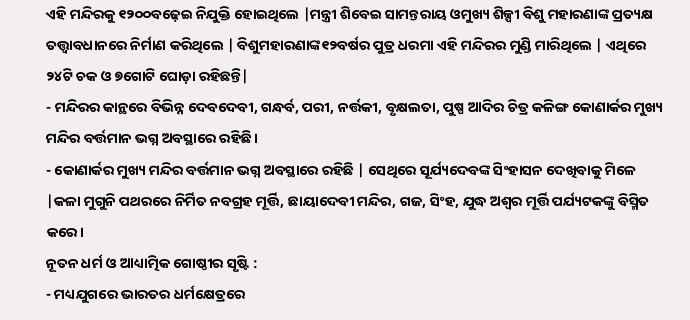ଏହି ମନ୍ଦିରକୁ ୧୨୦୦ବଢ଼େଇ ନିଯୁକ୍ତି ହୋଇଥିଲେ |ମନ୍ତ୍ରୀ ଶିବେଇ ସାମନ୍ତରାୟ ଓମୁଖ୍ୟ ଶିଳ୍ପୀ ବିଶୁ ମହାରଣାଙ୍କ ପ୍ରତ୍ୟକ୍ଷ ତତ୍ତ୍ଵାବଧାନରେ ନିର୍ମାଣ କରିଥିଲେ | ବିଶୁମହାରଣାଙ୍କ୧୨ବର୍ଷର ପୁତ୍ର ଧରମା ଏହି ମନ୍ଦିରର ମୁଣ୍ଡି ମାରିଥିଲେ | ଏଥିରେ ୨୪ଟି ଚକ ଓ ୭ଗୋଟି ଘୋଡ଼ା ରହିଛନ୍ତି|
- ମନ୍ଦିରର କାନ୍ଥରେ ବିଭିନ୍ନ ଦେବଦେବୀ, ଗନ୍ଧର୍ବ, ପରୀ, ନର୍ତ୍ତକୀ, ବୃକ୍ଷଲତା, ପୁଷ୍ପ ଆଦିର ଚିତ୍ର କଳିଙ୍ଗ କୋଣାର୍କର ମୁଖ୍ୟ ମନ୍ଦିର ବର୍ତ୍ତମାନ ଭଗ୍ନ ଅବସ୍ଥାରେ ରହିଛି।
- କୋଣାର୍କର ମୁଖ୍ୟ ମନ୍ଦିର ବର୍ତ୍ତମାନ ଭଗ୍ନ ଅବସ୍ଥାରେ ରହିଛି | ସେଥିରେ ସୂର୍ଯ୍ୟଦେବଙ୍କ ସିଂହାସନ ଦେଖିବାକୁ ମିଳେ |କଳା ମୁଗୁନି ପଥରରେ ନିର୍ମିତ ନବଗ୍ରହ ମୂର୍ତ୍ତି, ଛାୟାଦେବୀ ମନ୍ଦିର, ଗଜ, ସିଂହ, ଯୁଦ୍ଧ ଅଶ୍ଵର ମୂର୍ତ୍ତି ପର୍ଯ୍ୟଟକଙ୍କୁ ବିସ୍ମିତ କରେ।
ନୂତନ ଧର୍ମ ଓ ଆଧ୍ୟାତ୍ମିକ ଗୋଷ୍ଠୀର ସୃଷ୍ଟି :
- ମଧ୍ୟଯୁଗରେ ଭାରତର ଧର୍ମକ୍ଷେତ୍ରରେ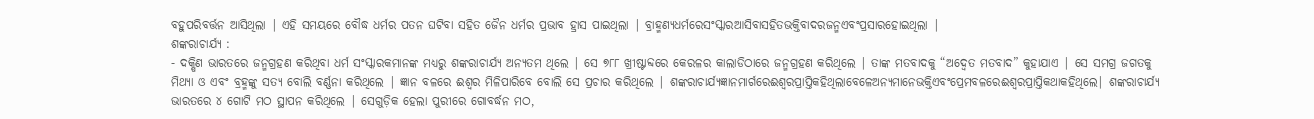ବହୁପରିବର୍ତ୍ତନ ଆସିଥିଲା | ଏହି ସମୟରେ ବୌଦ୍ଧ ଧର୍ମର ପତନ ଘଟିବା ସହିତ ଜୈନ ଧର୍ମର ପ୍ରଭାବ ହ୍ରାସ ପାଇଥିଲା | ବ୍ରାହ୍ମଣ୍ୟଧର୍ମରେସଂସ୍କାରଆସିବାସହିତଭକ୍ତିବାଦରଜନ୍ମଏବଂପ୍ରସାରହୋଇଥିଲା |
ଶଙ୍କରାଚାର୍ଯ୍ୟ :
- ଦକ୍ଷିଣ ଭାରତରେ ଜନ୍ମଗ୍ରହଣ କରିଥିବା ଧର୍ମ ସଂସ୍କାରକମାନଙ୍କ ମଧ୍ୟରୁ ଶଙ୍କରାଚାର୍ଯ୍ୟ ଅନ୍ୟତମ ଥିଲେ | ସେ ୭୮୮ ଖ୍ରୀଷ୍ଟାବ୍ଦରେ କେରଳର କାଲାଡିଠାରେ ଜନ୍ମଗ୍ରହଣ କରିଥିଲେ | ତାଙ୍କ ମତବାଦକୁ “ଅଦ୍ଵେତ ମତବାଦ” କୁହାଯାଏ | ସେ ସମଗ୍ର ଜଗତକୁ ମିଥ୍ୟା ଓ ଏବଂ ବ୍ରହ୍ମଙ୍କୁ ସତ୍ୟ ବୋଲି ବର୍ଣ୍ଣନା କରିଥିଲେ | ଜ୍ଞାନ ବଳରେ ଈଶ୍ଵର ମିଳିପାରିବେ ବୋଲି ସେ ପ୍ରଚାର କରିଥିଲେ | ଶଙ୍କରାଚାର୍ଯ୍ୟଜ୍ଞାନମାର୍ଗରେଈଶ୍ୱରପ୍ରାପ୍ତିକହିଥିଲାବେଳେଅନ୍ୟମାନେଭକ୍ତିଏବଂପ୍ରେମବଳରେଈଶ୍ୱରପ୍ରାପ୍ତିକଥାକହିଥିଲେ| ଶଙ୍କରାଚାର୍ଯ୍ୟ ଭାରତରେ ୪ ଗୋଟି ମଠ ସ୍ଥାପନ କରିଥିଲେ | ସେଗୁଡ଼ିକ ହେଲା ପୁରୀରେ ଗୋବର୍ଦ୍ଧନ ମଠ,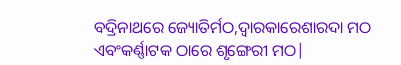ବଦ୍ରିନାଥରେ ଜ୍ୟୋତିର୍ମଠ,ଦ୍ଵାରକାରେଶାରଦା ମଠ ଏବଂକର୍ଣ୍ଣାଟକ ଠାରେ ଶୃଙ୍ଗେରୀ ମଠ|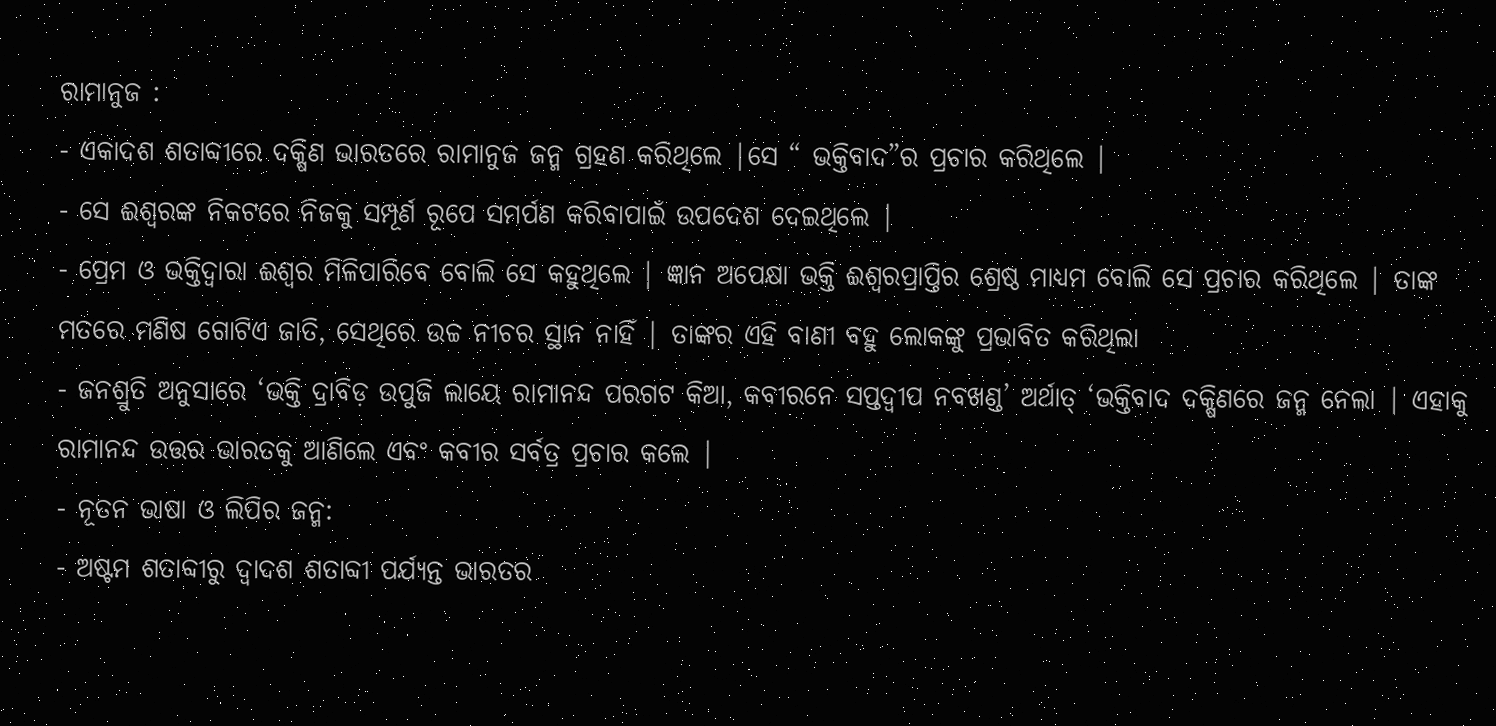ରାମାନୁଜ :
- ଏକାଦଶ ଶତାବ୍ଦୀରେ ଦକ୍ଷିଣ ଭାରତରେ ରାମାନୁଜ ଜନ୍ମ ଗ୍ରହଣ କରିଥିଲେ |ସେ “ ଭକ୍ତିବାଦ”ର ପ୍ରଚାର କରିଥିଲେ |
- ସେ ଈଶ୍ଵରଙ୍କ ନିକଟରେ ନିଜକୁ ସମ୍ପୂର୍ଣ ରୂପେ ସମର୍ପଣ କରିବାପାଇଁ ଉପଦେଶ ଦେଇଥିଲେ |
- ପ୍ରେମ ଓ ଭକ୍ତିଦ୍ଵାରା ଈଶ୍ଵର ମିଳିପାରିବେ ବୋଲି ସେ କହୁଥିଲେ | ଜ୍ଞାନ ଅପେକ୍ଷା ଭକ୍ତି ଈଶ୍ଵରପ୍ରାପ୍ତିର ଶ୍ରେଷ୍ଠ ମାଧ୍ୟମ ବୋଲି ସେ ପ୍ରଚାର କରିଥିଲେ | ତାଙ୍କ ମତରେ ମଣିଷ ଗୋଟିଏ ଜାତି, ସେଥିରେ ଉଚ୍ଚ ନୀଚର ସ୍ଥାନ ନାହିଁ | ତାଙ୍କର ଏହି ବାଣୀ ବହୁ ଲୋକଙ୍କୁ ପ୍ରଭାବିତ କରିଥିଲା
- ଜନଶ୍ରୁତି ଅନୁସାରେ ‘ଭକ୍ତି ଦ୍ରାବିଡ଼ ଉପୁଜି ଲାୟେ ରାମାନନ୍ଦ ପରଗଟ କିଆ, କବୀରନେ ସପ୍ତଦ୍ୱୀପ ନବଖଣ୍ଡ’ ଅର୍ଥାତ୍ ‘ଭକ୍ତିବାଦ ଦକ୍ଷିଣରେ ଜନ୍ମ ନେଲା | ଏହାକୁ ରାମାନନ୍ଦ ଉତ୍ତର ଭାରତକୁ ଆଣିଲେ ଏବଂ କବୀର ସର୍ବତ୍ର ପ୍ରଚାର କଲେ |
- ନୂତନ ଭାଷା ଓ ଲିପିର ଜନ୍ମ:
- ଅଷ୍ଟମ ଶତାବ୍ଦୀରୁ ଦ୍ଵାଦଶ ଶତାବ୍ଦୀ ପର୍ଯ୍ୟନ୍ତ ଭାରତର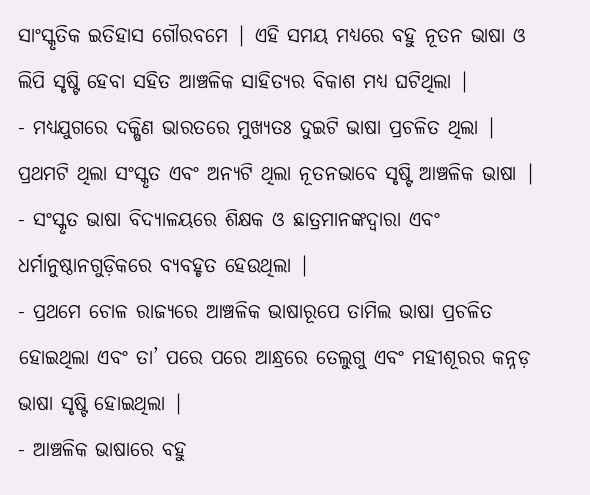ସାଂସ୍କୃତିକ ଇତିହାସ ଗୌରବମେ | ଏହି ସମୟ ମଧ୍ୟରେ ବହୁ ନୂତନ ଭାଷା ଓ ଲିପି ସୃଷ୍ଟି ହେବା ସହିତ ଆଞ୍ଚଳିକ ସାହିତ୍ୟର ବିକାଶ ମଧ୍ୟ ଘଟିଥିଲା |
- ମଧ୍ୟଯୁଗରେ ଦକ୍ଷିଣ ଭାରତରେ ମୁଖ୍ୟତଃ ଦୁଇଟି ଭାଷା ପ୍ରଚଳିତ ଥିଲା | ପ୍ରଥମଟି ଥିଲା ସଂସ୍କୃତ ଏବଂ ଅନ୍ୟଟି ଥିଲା ନୂତନଭାବେ ସୃଷ୍ଟି ଆଞ୍ଚଳିକ ଭାଷା |
- ସଂସ୍କୃତ ଭାଷା ବିଦ୍ୟାଳୟରେ ଶିକ୍ଷକ ଓ ଛାତ୍ରମାନଙ୍କଦ୍ୱାରା ଏବଂ ଧର୍ମାନୁଷ୍ଠାନଗୁଡ଼ିକରେ ବ୍ୟବହୃତ ହେଉଥିଲା |
- ପ୍ରଥମେ ଚୋଳ ରାଜ୍ୟରେ ଆଞ୍ଚଳିକ ଭାଷାରୂପେ ତାମିଲ ଭାଷା ପ୍ରଚଳିତ ହୋଇଥିଲା ଏବଂ ତା’ ପରେ ପରେ ଆନ୍ଧ୍ରରେ ତେଲୁଗୁ ଏବଂ ମହୀଶୂରର କନ୍ନଡ଼ ଭାଷା ସୃଷ୍ଟି ହୋଇଥିଲା |
- ଆଞ୍ଚଳିକ ଭାଷାରେ ବହୁ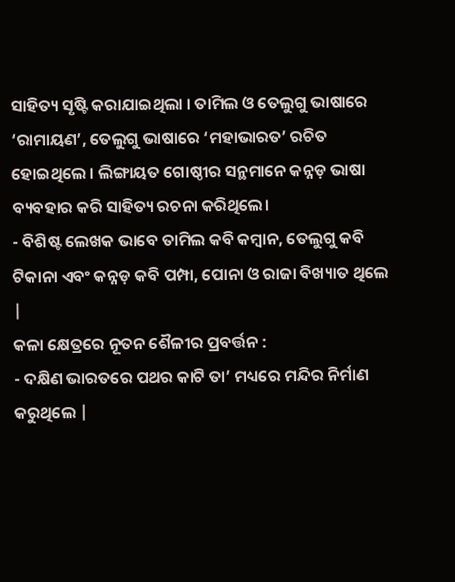ସାହିତ୍ୟ ସୃଷ୍ଟି କରାଯାଇଥିଲା । ତାମିଲ ଓ ତେଲୁଗୁ ଭାଷାରେ ‘ରାମାୟଣ’, ତେଲୁଗୁ ଭାଷାରେ ‘ମହାଭାରତ’ ରଚିତ ହୋଇଥିଲେ । ଲିଙ୍ଗାୟତ ଗୋଷ୍ଠୀର ସନ୍ଥମାନେ କନ୍ନଡ଼ ଭାଷା ବ୍ୟବହାର କରି ସାହିତ୍ୟ ରଚନା କରିଥିଲେ।
- ବିଶିଷ୍ଟ ଲେଖକ ଭାବେ ତାମିଲ କବି କମ୍ବାନ, ତେଲୁଗୁ କବି ଟିକାନା ଏବଂ କନ୍ନଡ଼ କବି ପମ୍ପା, ପୋନା ଓ ରାଜା ବିଖ୍ୟାତ ଥିଲେ |
କଳା କ୍ଷେତ୍ରରେ ନୂତନ ଶୈଳୀର ପ୍ରବର୍ତ୍ତନ :
- ଦକ୍ଷିଣ ଭାରତରେ ପଥର କାଟି ତା’ ମଧ୍ୟରେ ମନ୍ଦିର ନିର୍ମାଣ କରୁଥିଲେ |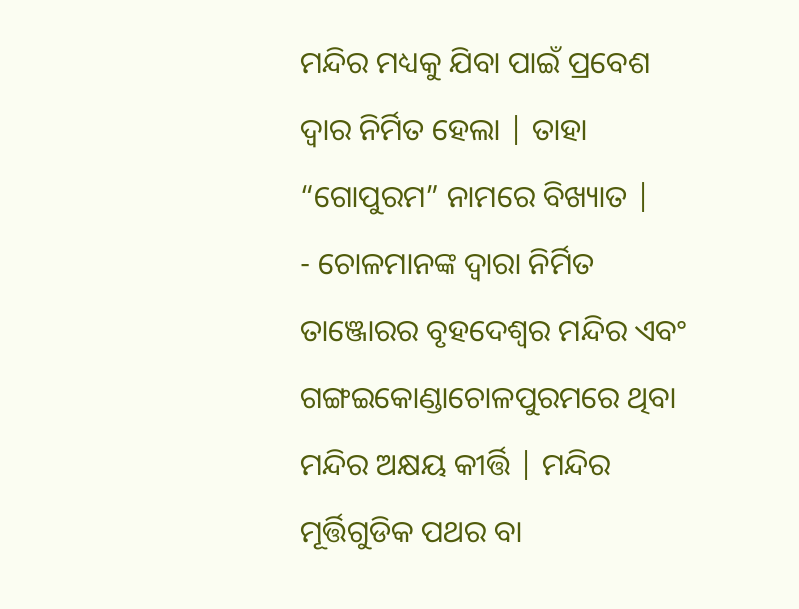ମନ୍ଦିର ମଧ୍ୟକୁ ଯିବା ପାଇଁ ପ୍ରବେଶ ଦ୍ଵାର ନିର୍ମିତ ହେଲା | ତାହା “ଗୋପୁରମ” ନାମରେ ବିଖ୍ୟାତ |
- ଚୋଳମାନଙ୍କ ଦ୍ଵାରା ନିର୍ମିତ ତାଞ୍ଜୋରର ବୃହଦେଶ୍ଵର ମନ୍ଦିର ଏବଂ ଗଙ୍ଗଇକୋଣ୍ଡାଚୋଳପୁରମରେ ଥିବା ମନ୍ଦିର ଅକ୍ଷୟ କୀର୍ତ୍ତି | ମନ୍ଦିର ମୂର୍ତ୍ତିଗୁଡିକ ପଥର ବା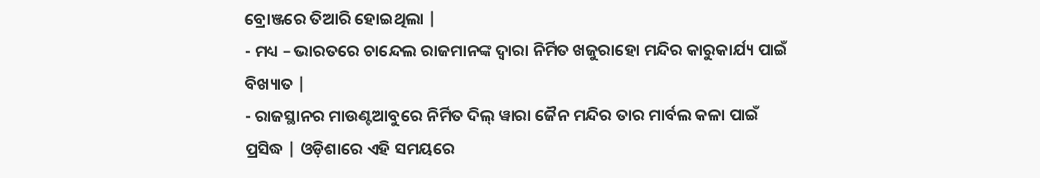ବ୍ରୋଞ୍ଜରେ ତିଆରି ହୋଇଥିଲା |
- ମଧ୍ୟ – ଭାରତରେ ଚାନ୍ଦେଲ ରାଜମାନଙ୍କ ଦ୍ଵାରା ନିର୍ମିତ ଖଜୁରାହୋ ମନ୍ଦିର କାରୁକାର୍ଯ୍ୟ ପାଇଁ ବିଖ୍ୟାତ |
- ରାଜସ୍ଥାନର ମାଉଣ୍ଟଆବୁରେ ନିର୍ମିତ ଦିଲ୍ ୱାରା ଜୈନ ମନ୍ଦିର ତାର ମାର୍ବଲ କଳା ପାଇଁ ପ୍ରସିଦ୍ଧ | ଓଡ଼ିଶାରେ ଏହି ସମୟରେ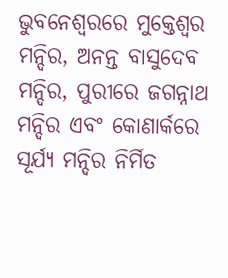ଭୁବନେଶ୍ଵରରେ ମୁକ୍ତେଶ୍ଵର ମନ୍ଦିର, ଅନନ୍ତ ବାସୁଦେବ ମନ୍ଦିର, ପୁରୀରେ ଜଗନ୍ନାଥ ମନ୍ଦିର ଏବଂ କୋଣାର୍କରେ ସୂର୍ଯ୍ୟ ମନ୍ଦିର ନିର୍ମିତ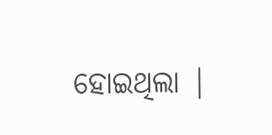ହୋଇଥିଲା |